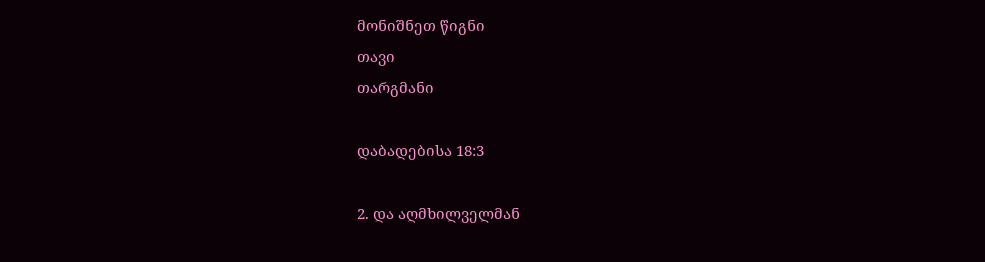მონიშნეთ წიგნი
თავი
თარგმანი

დაბადებისა 18:3

2. და აღმხილველმან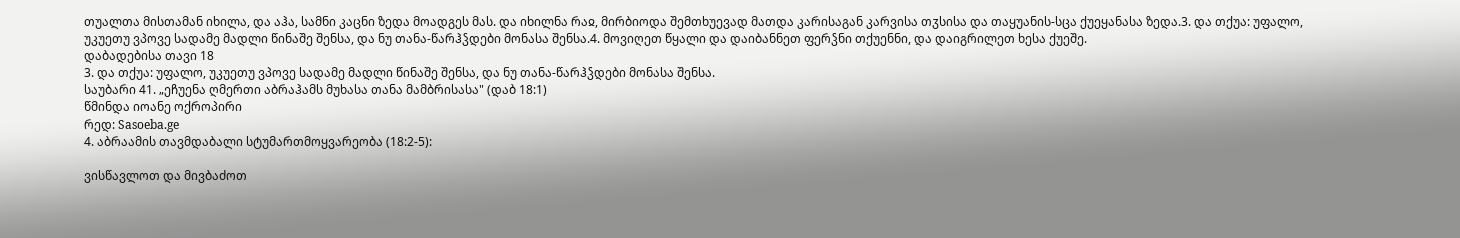თუალთა მისთამან იხილა, და აჰა, სამნი კაცნი ზედა მოადგეს მას. და იხილნა რაჲ, მირბიოდა შემთხუევად მათდა კარისაგან კარვისა თჳსისა და თაყუანის-სცა ქუეყანასა ზედა.3. და თქუა: უფალო, უკუეთუ ვპოვე სადამე მადლი წინაშე შენსა, და ნუ თანა-წარჰჴდები მონასა შენსა.4. მოვიღეთ წყალი და დაიბანნეთ ფერჴნი თქუენნი, და დაიგრილეთ ხესა ქუეშე.
დაბადებისა თავი 18
3. და თქუა: უფალო, უკუეთუ ვპოვე სადამე მადლი წინაშე შენსა, და ნუ თანა-წარჰჴდები მონასა შენსა.
საუბარი 41. „ეჩუენა ღმერთი აბრაჰამს მუხასა თანა მამბრისასა" (დაბ 18:1)
წმინდა იოანე ოქროპირი
რედ: Sasoeba.ge
4. აბრაამის თავმდაბალი სტუმართმოყვარეობა (18:2-5):

ვისწავლოთ და მივბაძოთ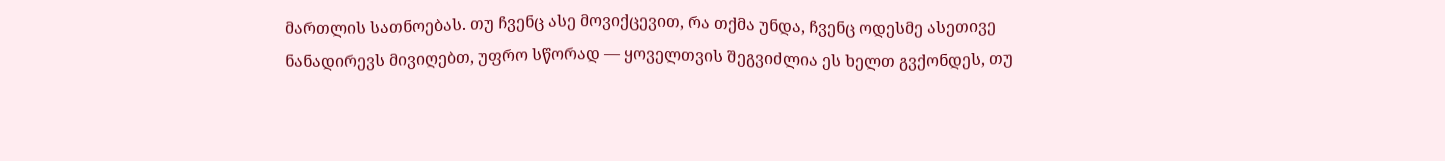მართლის სათნოებას. თუ ჩვენც ასე მოვიქცევით, რა თქმა უნდა, ჩვენც ოდესმე ასეთივე ნანადირევს მივიღებთ, უფრო სწორად — ყოველთვის შეგვიძლია ეს ხელთ გვქონდეს, თუ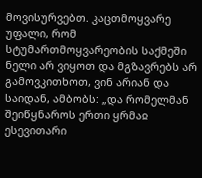მოვისურვებთ. კაცთმოყვარე უფალი, რომ სტუმართმოყვარეობის საქმეში ნელი არ ვიყოთ და მგზავრებს არ გამოვკითხოთ, ვინ არიან და საიდან, ამბობს: „და რომელმან შეიწყნაროს ერთი ყრმაჲ ესევითარი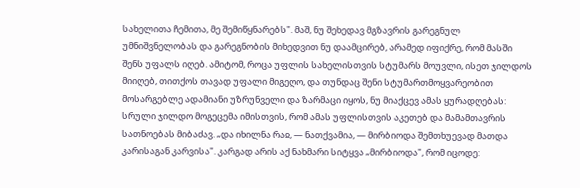სახელითა ჩემითა, მე შემიწყნარებს". მაშ, ნუ შეხედავ მგზავრის გარეგნულ უმნიშვნელობას და გარეგნობის მიხედვით ნუ დაამცირებ, არამედ იფიქრე, რომ მასში შენს უფალს იღებ. ამიტომ, როცა უფლის სახელისთვის სტუმარს მოუვლი, ისეთ ჯილდოს მიიღებ, თითქოს თავად უფალი მიგეღო, და თუნდაც შენი სტუმართმოყვარეობით მოსარგებლე ადამიანი უზრუნველი და ზარმაცი იყოს, ნუ მიაქცევ ამას ყურადღებას: სრული ჯილდო მოგეცემა იმისთვის, რომ ამას უფლისთვის აკეთებ და მამამთავრის სათნოებას მიბაძავ. „და იხილნა რაჲ, — ნათქვამია, — მირბიოდა შემთხუევად მათდა კარისაგან კარვისა". კარგად არის აქ ნახმარი სიტყვა „მირბიოდა", რომ იცოდე: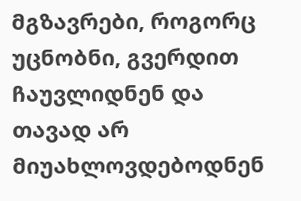მგზავრები, როგორც უცნობნი, გვერდით ჩაუვლიდნენ და თავად არ მიუახლოვდებოდნენ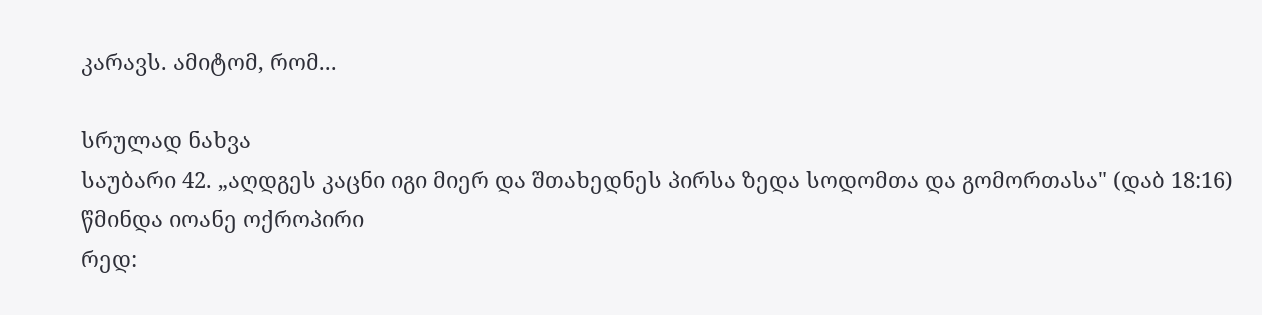კარავს. ამიტომ, რომ...

სრულად ნახვა
საუბარი 42. „აღდგეს კაცნი იგი მიერ და შთახედნეს პირსა ზედა სოდომთა და გომორთასა" (დაბ 18:16)
წმინდა იოანე ოქროპირი
რედ: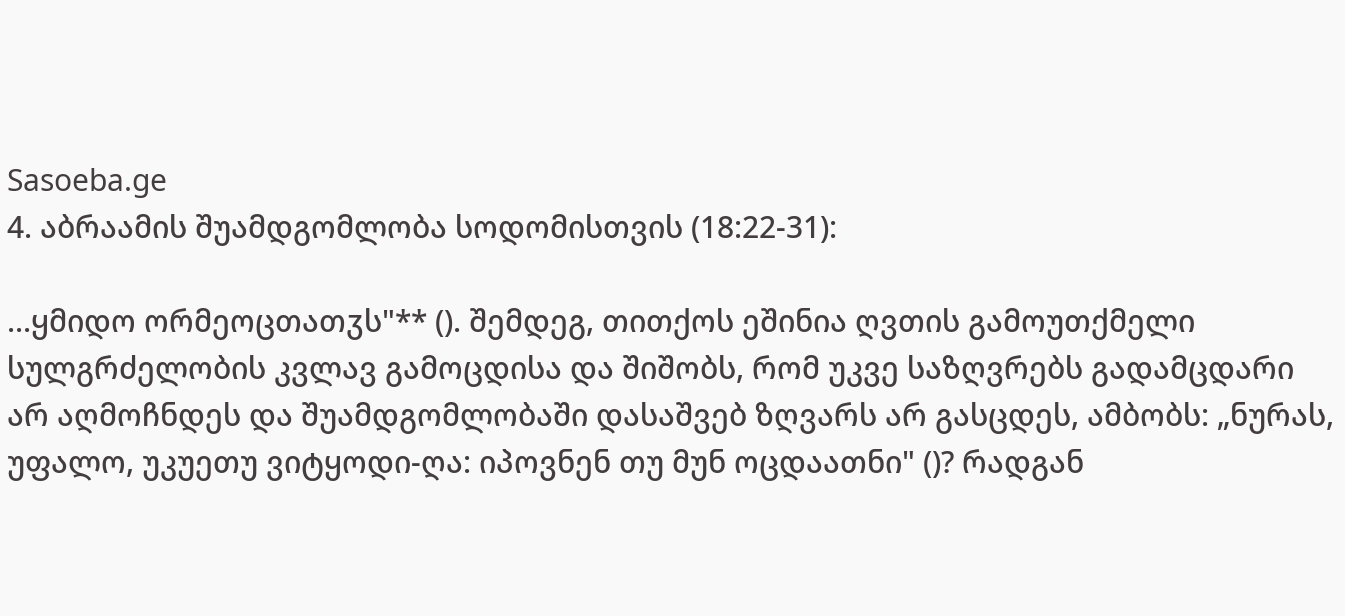Sasoeba.ge
4. აბრაამის შუამდგომლობა სოდომისთვის (18:22-31):

...ყმიდო ორმეოცთათჳს"** (). შემდეგ, თითქოს ეშინია ღვთის გამოუთქმელი სულგრძელობის კვლავ გამოცდისა და შიშობს, რომ უკვე საზღვრებს გადამცდარი არ აღმოჩნდეს და შუამდგომლობაში დასაშვებ ზღვარს არ გასცდეს, ამბობს: „ნურას, უფალო, უკუეთუ ვიტყოდი-ღა: იპოვნენ თუ მუნ ოცდაათნი" ()? რადგან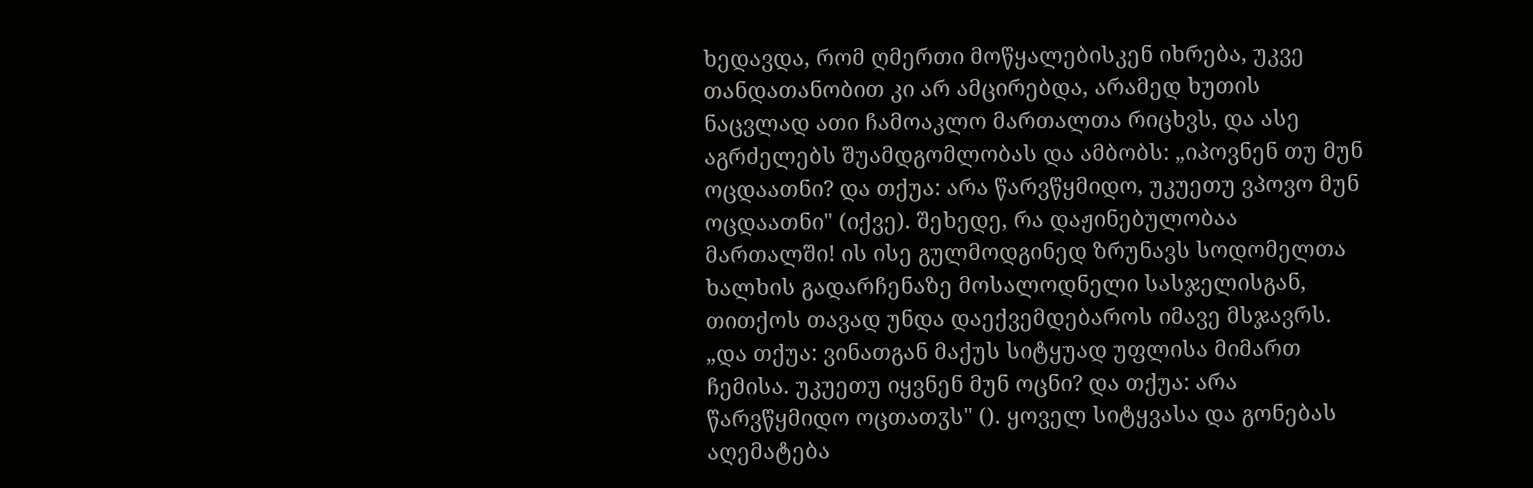ხედავდა, რომ ღმერთი მოწყალებისკენ იხრება, უკვე თანდათანობით კი არ ამცირებდა, არამედ ხუთის ნაცვლად ათი ჩამოაკლო მართალთა რიცხვს, და ასე აგრძელებს შუამდგომლობას და ამბობს: „იპოვნენ თუ მუნ ოცდაათნი? და თქუა: არა წარვწყმიდო, უკუეთუ ვპოვო მუნ ოცდაათნი" (იქვე). შეხედე, რა დაჟინებულობაა მართალში! ის ისე გულმოდგინედ ზრუნავს სოდომელთა ხალხის გადარჩენაზე მოსალოდნელი სასჯელისგან, თითქოს თავად უნდა დაექვემდებაროს იმავე მსჯავრს. „და თქუა: ვინათგან მაქუს სიტყუად უფლისა მიმართ ჩემისა. უკუეთუ იყვნენ მუნ ოცნი? და თქუა: არა წარვწყმიდო ოცთათჳს" (). ყოველ სიტყვასა და გონებას აღემატება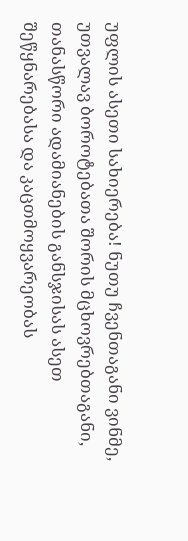უფლის ასეთი სახიერება! ნუთუ ჩვენთაგანი ვინმე, უთვალავ ბოროტებათა შორის მცხოვრებთაგანი, თანასწორი ადამიანების განსჯისას ასეთ შეწყნარებასა და კაცთმოყვარეობას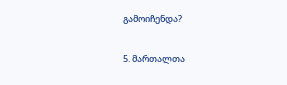გამოიჩენდა?

5. მართალთა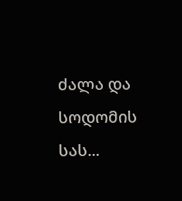ძალა და სოდომის სას...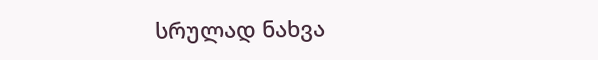სრულად ნახვა